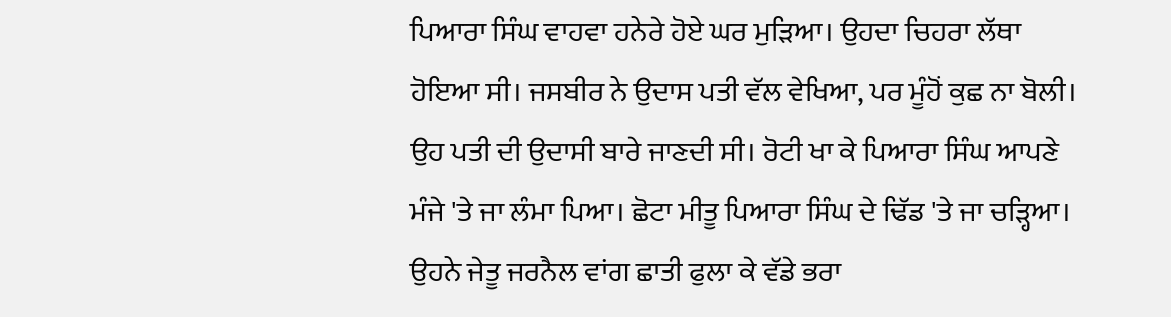ਪਿਆਰਾ ਸਿੰਘ ਵਾਹਵਾ ਹਨੇਰੇ ਹੋਏ ਘਰ ਮੁੜਿਆ। ਉਹਦਾ ਚਿਹਰਾ ਲੱਥਾ ਹੋਇਆ ਸੀ। ਜਸਬੀਰ ਨੇ ਉਦਾਸ ਪਤੀ ਵੱਲ ਵੇਖਿਆ, ਪਰ ਮੂੰਹੋਂ ਕੁਛ ਨਾ ਬੋਲੀ। ਉਹ ਪਤੀ ਦੀ ਉਦਾਸੀ ਬਾਰੇ ਜਾਣਦੀ ਸੀ। ਰੋਟੀ ਖਾ ਕੇ ਪਿਆਰਾ ਸਿੰਘ ਆਪਣੇ ਮੰਜੇ 'ਤੇ ਜਾ ਲੰਮਾ ਪਿਆ। ਛੋਟਾ ਮੀਤੂ ਪਿਆਰਾ ਸਿੰਘ ਦੇ ਢਿੱਡ 'ਤੇ ਜਾ ਚੜ੍ਹਿਆ। ਉਹਨੇ ਜੇਤੂ ਜਰਨੈਲ ਵਾਂਗ ਛਾਤੀ ਫੁਲਾ ਕੇ ਵੱਡੇ ਭਰਾ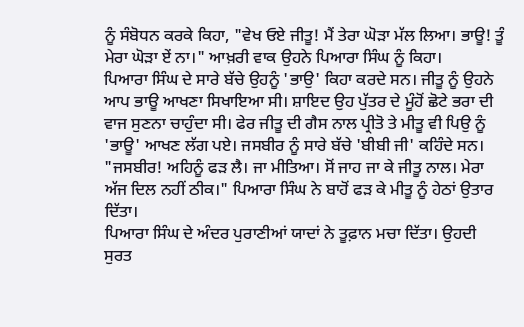ਨੂੰ ਸੰਬੋਧਨ ਕਰਕੇ ਕਿਹਾ, "ਵੇਖ ਓਏ ਜੀਤੂ! ਮੈਂ ਤੇਰਾ ਘੋੜਾ ਮੱਲ ਲਿਆ। ਭਾਊ! ਤੂੰ ਮੇਰਾ ਘੋੜਾ ਏਂ ਨਾ।" ਆਖ਼ਰੀ ਵਾਕ ਉਹਨੇ ਪਿਆਰਾ ਸਿੰਘ ਨੂੰ ਕਿਹਾ।
ਪਿਆਰਾ ਸਿੰਘ ਦੇ ਸਾਰੇ ਬੱਚੇ ਉਹਨੂੰ 'ਭਾਉ' ਕਿਹਾ ਕਰਦੇ ਸਨ। ਜੀਤੂ ਨੂੰ ਉਹਨੇ ਆਪ ਭਾਊ ਆਖਣਾ ਸਿਖਾਇਆ ਸੀ। ਸ਼ਾਇਦ ਉਹ ਪੁੱਤਰ ਦੇ ਮੂੰਹੋਂ ਛੋਟੇ ਭਰਾ ਦੀ ਵਾਜ ਸੁਣਨਾ ਚਾਹੁੰਦਾ ਸੀ। ਫੇਰ ਜੀਤੂ ਦੀ ਗੈਸ ਨਾਲ ਪ੍ਰੀਤੋ ਤੇ ਮੀਤੂ ਵੀ ਪਿਉ ਨੂੰ 'ਭਾਊ' ਆਖਣ ਲੱਗ ਪਏ। ਜਸਬੀਰ ਨੂੰ ਸਾਰੇ ਬੱਚੇ 'ਬੀਬੀ ਜੀ' ਕਹਿੰਦੇ ਸਨ।
"ਜਸਬੀਰ! ਅਹਿਨੂੰ ਫੜ ਲੈ। ਜਾ ਮੀਤਿਆ। ਸੋਂ ਜਾਹ ਜਾ ਕੇ ਜੀਤੂ ਨਾਲ। ਮੇਰਾ ਅੱਜ ਦਿਲ ਨਹੀਂ ਠੀਕ।" ਪਿਆਰਾ ਸਿੰਘ ਨੇ ਬਾਹੋਂ ਫੜ ਕੇ ਮੀਤੂ ਨੂੰ ਹੇਠਾਂ ਉਤਾਰ ਦਿੱਤਾ।
ਪਿਆਰਾ ਸਿੰਘ ਦੇ ਅੰਦਰ ਪੁਰਾਣੀਆਂ ਯਾਦਾਂ ਨੇ ਤੂਫ਼ਾਨ ਮਚਾ ਦਿੱਤਾ। ਉਹਦੀ ਸੁਰਤ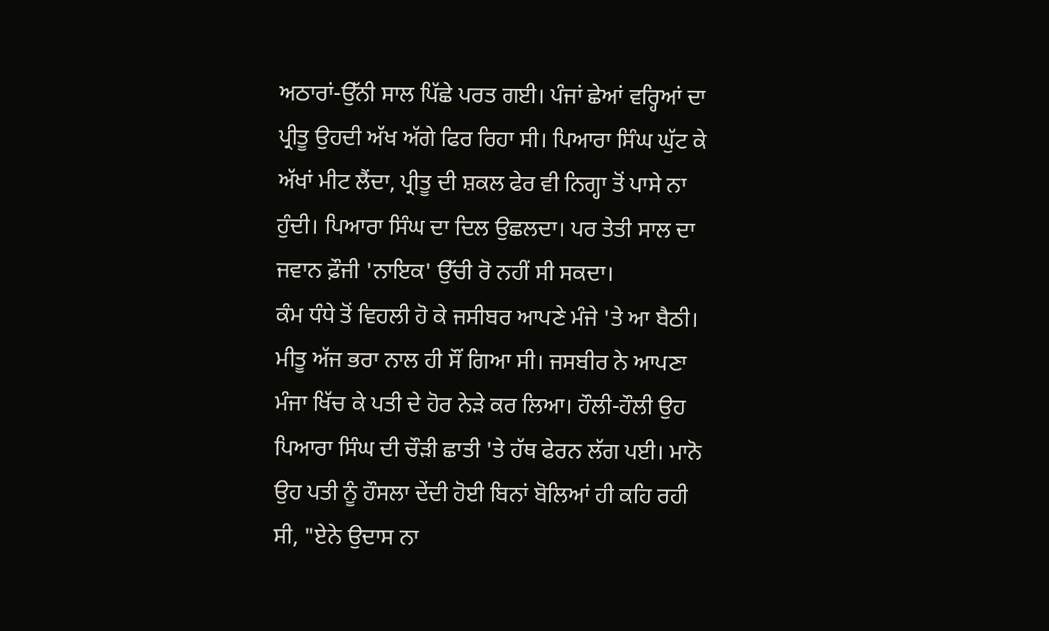ਅਠਾਰਾਂ-ਉੱਨੀ ਸਾਲ ਪਿੱਛੇ ਪਰਤ ਗਈ। ਪੰਜਾਂ ਛੇਆਂ ਵਰ੍ਹਿਆਂ ਦਾ ਪ੍ਰੀਤੂ ਉਹਦੀ ਅੱਖ ਅੱਗੇ ਫਿਰ ਰਿਹਾ ਸੀ। ਪਿਆਰਾ ਸਿੰਘ ਘੁੱਟ ਕੇ ਅੱਖਾਂ ਮੀਟ ਲੈਂਦਾ, ਪ੍ਰੀਤੂ ਦੀ ਸ਼ਕਲ ਫੇਰ ਵੀ ਨਿਗ੍ਹਾ ਤੋਂ ਪਾਸੇ ਨਾ ਹੁੰਦੀ। ਪਿਆਰਾ ਸਿੰਘ ਦਾ ਦਿਲ ਉਛਲਦਾ। ਪਰ ਤੇਤੀ ਸਾਲ ਦਾ ਜਵਾਨ ਫ਼ੌਜੀ 'ਨਾਇਕ' ਉੱਚੀ ਰੋ ਨਹੀਂ ਸੀ ਸਕਦਾ।
ਕੰਮ ਧੰਧੇ ਤੋਂ ਵਿਹਲੀ ਹੋ ਕੇ ਜਸੀਬਰ ਆਪਣੇ ਮੰਜੇ 'ਤੇ ਆ ਬੈਠੀ। ਮੀਤੂ ਅੱਜ ਭਰਾ ਨਾਲ ਹੀ ਸੌਂ ਗਿਆ ਸੀ। ਜਸਬੀਰ ਨੇ ਆਪਣਾ ਮੰਜਾ ਖਿੱਚ ਕੇ ਪਤੀ ਦੇ ਹੋਰ ਨੇੜੇ ਕਰ ਲਿਆ। ਹੌਲੀ-ਹੌਲੀ ਉਹ ਪਿਆਰਾ ਸਿੰਘ ਦੀ ਚੌੜੀ ਛਾਤੀ 'ਤੇ ਹੱਥ ਫੇਰਨ ਲੱਗ ਪਈ। ਮਾਨੋ ਉਹ ਪਤੀ ਨੂੰ ਹੌਸਲਾ ਦੇਂਦੀ ਹੋਈ ਬਿਨਾਂ ਬੋਲਿਆਂ ਹੀ ਕਹਿ ਰਹੀ ਸੀ, "ਏਨੇ ਉਦਾਸ ਨਾ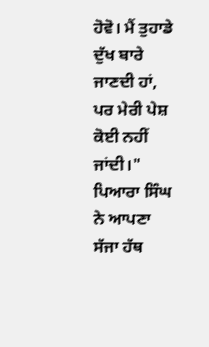ਹੋਵੋ। ਮੈਂ ਤੁਹਾਡੇ ਦੁੱਖ ਬਾਰੇ ਜਾਣਦੀ ਹਾਂ, ਪਰ ਮੇਰੀ ਪੇਸ਼ ਕੋਈ ਨਹੀਂ ਜਾਂਦੀ।"
ਪਿਆਰਾ ਸਿੰਘ ਨੇ ਆਪਣਾ ਸੱਜਾ ਹੱਥ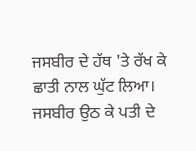ਜਸਬੀਰ ਦੇ ਹੱਥ 'ਤੇ ਰੱਖ ਕੇ ਛਾਤੀ ਨਾਲ ਘੁੱਟ ਲਿਆ। ਜਸਬੀਰ ਉਠ ਕੇ ਪਤੀ ਦੇ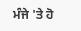ਮੰਜੇ 'ਤੇ ਹੋ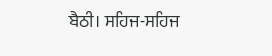ਬੈਠੀ। ਸਹਿਜ-ਸਹਿਜ